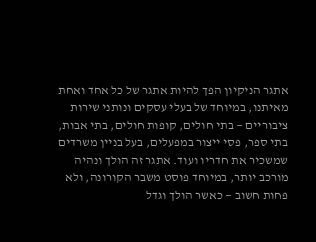אתגר הניקיון הפך להיות אתגר של כל אחד ואחת מאיתנו, במיוחד של בעלי עסקים ונותני שירות ציבוריים — בתי חולים, קופות חולים, בתי אבות, בתי ספר, פסי ייצור במפעלים, בעל בניין משרדים שמשכיר את חדריו ועוד. אתגר זה הולך ונהיה מורכב יותר, במיוחד פוסט משבר הקורונה, ולא פחות חשוב — כאשר הולך וגדל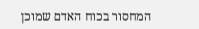המחסור בכוח האדם שמוכן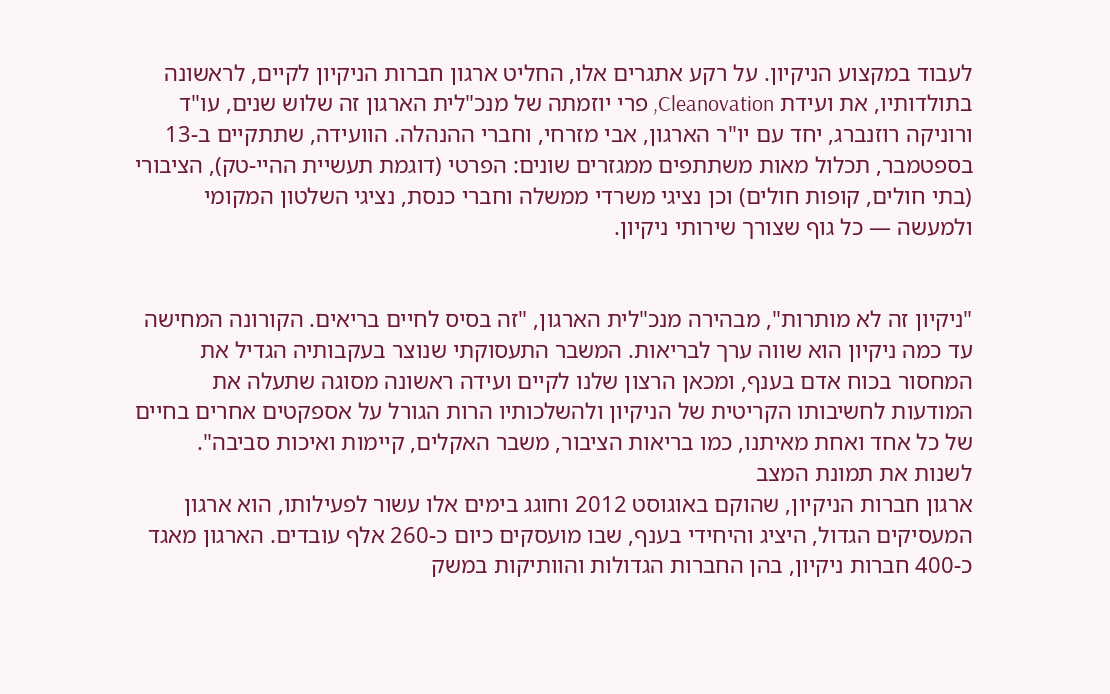לעבוד במקצוע הניקיון. על רקע אתגרים אלו, החליט ארגון חברות הניקיון לקיים, לראשונה בתולדותיו, את ועידת Cleanovation, פרי יוזמתה של מנכ"לית הארגון זה שלוש שנים, עו"ד ורוניקה רוזנברג, יחד עם יו"ר הארגון, אבי מזרחי, וחברי ההנהלה. הוועידה, שתתקיים ב-13 בספטמבר, תכלול מאות משתתפים ממגזרים שונים: הפרטי (דוגמת תעשיית ההיי-טק), הציבורי (בתי חולים, קופות חולים) וכן נציגי משרדי ממשלה וחברי כנסת, נציגי השלטון המקומי ולמעשה — כל גוף שצורך שירותי ניקיון.


"ניקיון זה לא מותרות", מבהירה מנכ"לית הארגון, "זה בסיס לחיים בריאים. הקורונה המחישה עד כמה ניקיון הוא שווה ערך לבריאות. המשבר התעסוקתי שנוצר בעקבותיה הגדיל את המחסור בכוח אדם בענף, ומכאן הרצון שלנו לקיים ועידה ראשונה מסוגה שתעלה את המודעות לחשיבותו הקריטית של הניקיון ולהשלכותיו הרות הגורל על אספקטים אחרים בחיים של כל אחד ואחת מאיתנו, כמו בריאות הציבור, משבר האקלים, קיימות ואיכות סביבה".
לשנות את תמונת המצב
ארגון חברות הניקיון, שהוקם באוגוסט 2012 וחוגג בימים אלו עשור לפעילותו, הוא ארגון המעסיקים הגדול, היציג והיחידי בענף, שבו מועסקים כיום כ-260 אלף עובדים. הארגון מאגד כ-400 חברות ניקיון, בהן החברות הגדולות והוותיקות במשק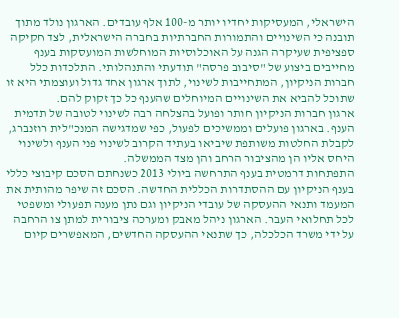הישראלי, המעסיקות יחדיו יותר מ-100 אלף עובדים. הארגון נולד מתוך תובנה כי השינויים והתמורות החברתיות בחברה הישראלית, לצד חקיקה ספציפית שעיקרה הגנה על האוכלוסיות המוחלשות המועסקות בענף מחייבים ביצוע של "סיבוב פרסה" תודעתי והתנהלותי. התלכדות כלל חברות הניקיון, המתחייבות לשינוי, לתוך ארגון אחד גדול ועוצמתי היא זו שתוכל להביא את השינויים המיוחלים שהענף כל כך זקוק להם.
ארגון חברות הניקיון חותר ופועל בהצלחה רבה לשינוי לטובה של תדמית הענף. בארגון פועלים וממשיכים לפעול, כפי שמדגישה המנכ"לית רוזנברג, לקבלת החלטות משותפת שיביאו בעתיד הקרוב לשינוי פני הענף ולשינוי היחס אליו הן מהציבור הרחב והן מצד הממשלה.
התפתחות דרמטית בענף התרחשה ביולי 2013 כשנחתם הסכם קיבוצי כללי בענף הניקיון עם ההסתדרות הכללית החדשה. הסכם זה שיפר מהותית את המעמד ותנאי ההעסקה של עובדי הניקיון וגם נתן מענה תפעולי ומשפטי לכל תחלואי העבר. הארגון ניהל מאבק ומערכה ציבורית למתן צו הרחבה על ידי משרד הכלכלה, כך שתנאי ההעסקה החדשים, המאפשרים קיום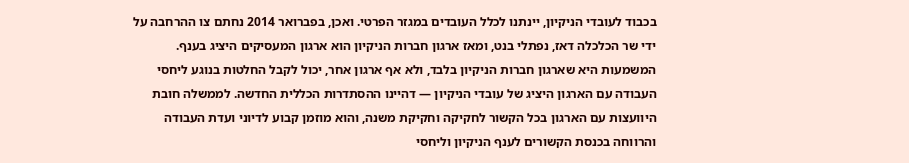בכבוד לעובדי הניקיון, יינתנו לכלל העובדים במגזר הפרטי. ואכן, בפברואר 2014 נחתם צו ההרחבה על ידי שר הכלכלה דאז, נפתלי בנט, ומאז ארגון חברות הניקיון הוא ארגון המעסיקים היציג בענף. המשמעות היא שארגון חברות הניקיון בלבד, ולא אף ארגון אחר, יכול לקבל החלטות בנוגע ליחסי העבודה עם הארגון היציג של עובדי הניקיון — דהיינו ההסתדרות הכללית החדשה. לממשלה חובת היוועצות עם הארגון בכל הקשור לחקיקה וחקיקת משנה, והוא מוזמן קבוע לדיוני ועדת העבודה והרווחה בכנסת הקשורים לענף הניקיון וליחסי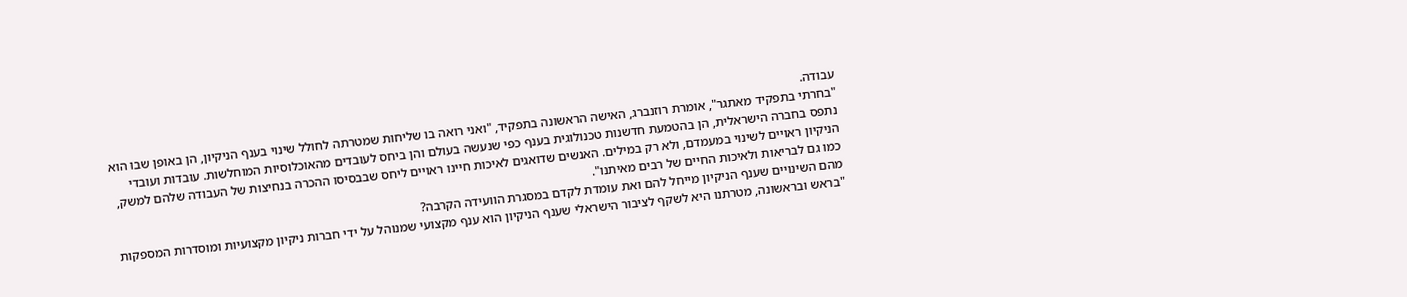עבודה.
"בחרתי בתפקיד מאתגר", אומרת רוזנברג, האישה הראשונה בתפקיד, "ואני רואה בו שליחות שמטרתה לחולל שינוי בענף הניקיון, הן באופן שבו הוא נתפס בחברה הישראלית, הן בהטמעת חדשנות טכנולוגית בענף כפי שנעשה בעולם והן ביחס לעובדים מהאוכלוסיות המוחלשות. עובדות ועובדי הניקיון ראויים לשינוי במעמדם, ולא רק במילים. האנשים שדואגים לאיכות חיינו ראויים ליחס שבבסיסו ההכרה בנחיצות של העבודה שלהם למשק, כמו גם לבריאות ולאיכות החיים של רבים מאיתנו".
מהם השינויים שענף הניקיון מייחל להם ואת עומדת לקדם במסגרת הוועידה הקרבה?
"בראש ובראשונה, מטרתנו היא לשקף לציבור הישראלי שענף הניקיון הוא ענף מקצועי שמנוהל על ידי חברות ניקיון מקצועיות ומוסדרות המספקות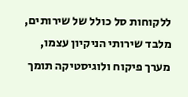ללקוחות סל כולל של שירותים, מלבד שירותי הניקיון עצמו, מערך פיקוח ולוגיסטיקה תומך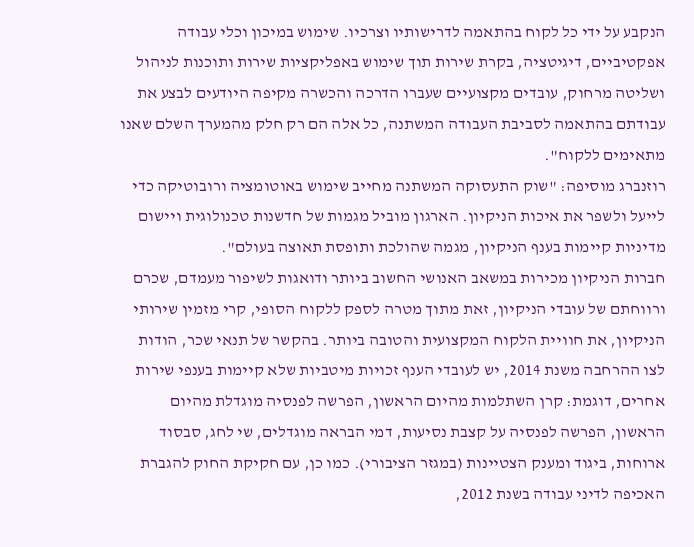הנקבע על ידי כל לקוח בהתאמה לדרישותיו וצרכיו. שימוש במיכון וכלי עבודה אפקטיביים, דיגיטציה, בקרת שירות תוך שימוש באפליקציות שירות ותוכנות לניהול ושליטה מרחוק, עובדים מקצועיים שעברו הדרכה והכשרה מקיפה היודעים לבצע את עבודתם בהתאמה לסביבת העבודה המשתנה, כל אלה הם רק חלק מהמערך השלם שאנו מתאימים ללקוח".
רוזנברג מוסיפה: "שוק התעסוקה המשתנה מחייב שימוש באוטומציה ורובוטיקה כדי לייעל ולשפר את איכות הניקיון. הארגון מוביל מגמות של חדשנות טכנולוגית ויישום מדיניות קיימות בענף הניקיון, מגמה שהולכת ותופסת תאוצה בעולם".
חברות הניקיון מכירות במשאב האנושי החשוב ביותר ודואגות לשיפור מעמדם, שכרם ורווחתם של עובדי הניקיון, זאת מתוך מטרה לספק ללקוח הסופי, קרי מזמין שירותי הניקיון, את חוויית הלקוח המקצועית והטובה ביותר. בהקשר של תנאי שכר, הודות לצו ההרחבה משנת 2014, יש לעובדי הענף זכויות מיטביות שלא קיימות בענפי שירות אחרים, דוגמת: קרן השתלמות מהיום הראשון, הפרשה לפנסיה מוגדלת מהיום הראשון, הפרשה לפנסיה על קצבת נסיעות, דמי הבראה מוגדלים, שי לחג, סבסוד ארוחות, ביגוד ומענק הצטיינות (במגזר הציבורי). כמו כן, עם חקיקת החוק להגברת האכיפה לדיני עבודה בשנת 2012,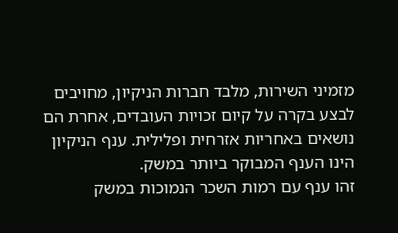מזמיני השירות, מלבד חברות הניקיון, מחויבים לבצע בקרה על קיום זכויות העובדים, אחרת הם נושאים באחריות אזרחית ופלילית. ענף הניקיון הינו הענף המבוקר ביותר במשק.
זהו ענף עם רמות השכר הנמוכות במשק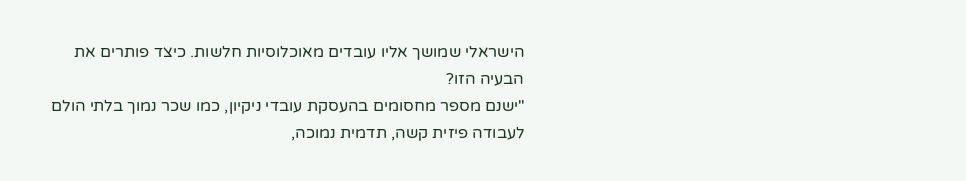הישראלי שמושך אליו עובדים מאוכלוסיות חלשות. כיצד פותרים את הבעיה הזו?
"ישנם מספר מחסומים בהעסקת עובדי ניקיון, כמו שכר נמוך בלתי הולם לעבודה פיזית קשה, תדמית נמוכה,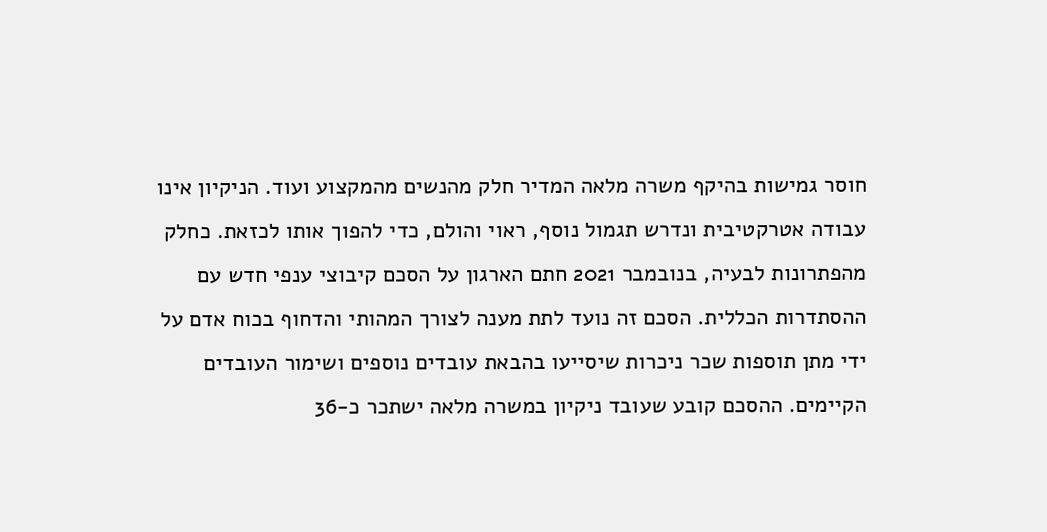חוסר גמישות בהיקף משרה מלאה המדיר חלק מהנשים מהמקצוע ועוד. הניקיון אינו עבודה אטרקטיבית ונדרש תגמול נוסף, ראוי והולם, כדי להפוך אותו לכזאת. כחלק מהפתרונות לבעיה, בנובמבר 2021 חתם הארגון על הסכם קיבוצי ענפי חדש עם ההסתדרות הכללית. הסכם זה נועד לתת מענה לצורך המהותי והדחוף בכוח אדם על ידי מתן תוספות שכר ניכרות שיסייעו בהבאת עובדים נוספים ושימור העובדים הקיימים. ההסכם קובע שעובד ניקיון במשרה מלאה ישתכר כ-36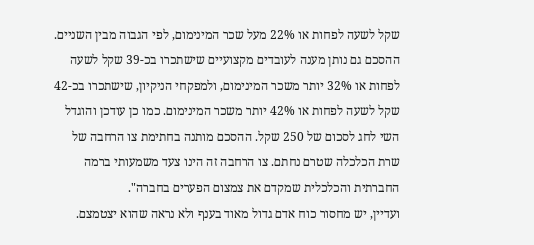שקל לשעה לפחות או 22% מעל שכר המינימום, לפי הגבוה מבין השניים. ההסכם גם נותן מענה לעובדים מקצועיים שישתכרו בכ-39 שקל לשעה לפחות או 32% יותר משכר המינימום, ולמפקחי הניקיון, שישתכרו בכ-42 שקל לשעה לפחות או 42% יותר משכר המינימום. כמו כן עודכן והוגדל השי לחג לסכום של 250 שקל. ההסכם מותנה בחתימת צו הרחבה של שרת הכלכלה שטרם נחתם. צו הרחבה זה הינו צעד משמעותי ברמה החברתית והכלכלית שמקדם את צמצום הפערים בחברה".
ועדיין, יש מחסור כוח אדם גדול מאוד בענף ולא נראה שהוא יצטמצם.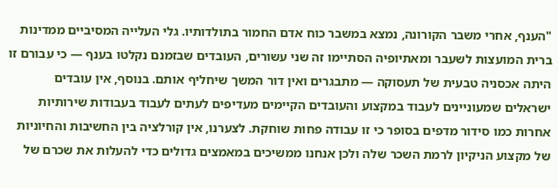"הענף, אחרי משבר הקורונה, נמצא במשבר כוח אדם החמור בתולדותיו. גלי העלייה המסיביים ממדינות ברית המועצות לשעבר ומאתיופיה הסתיימו זה שני עשורים, העובדים שבזמנם נקלטו בענף — כי עבורם זו היתה אכסניה טבעית של תעסוקה — מתבגרים ואין דור המשך שיחליף אותם. בנוסף, אין עובדים ישראלים שמעוניינים לעבוד במקצוע והעובדים הקיימים מעדיפים לעתים לעבוד בעבודות שירותיות אחרות כמו סידור מדפים בסופר כי זו עבודה פחות שוחקת. לצערנו, אין קורלציה בין החשיבות והחיוניות של מקצוע הניקיון לרמת השכר שלה ולכן אנחנו ממשיכים במאמצים גדולים כדי להעלות את שכרם של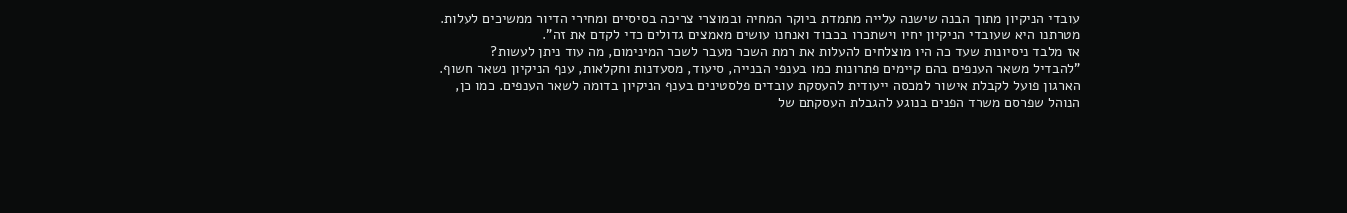עובדי הניקיון מתוך הבנה שישנה עלייה מתמדת ביוקר המחיה ובמוצרי צריכה בסיסיים ומחירי הדיור ממשיכים לעלות. מטרתנו היא שעובדי הניקיון יחיו וישתכרו בכבוד ואנחנו עושים מאמצים גדולים כדי לקדם את זה".
אז מלבד ניסיונות שעד כה היו מוצלחים להעלות את רמת השכר מעבר לשכר המינימום, מה עוד ניתן לעשות?
"להבדיל משאר הענפים בהם קיימים פתרונות כמו בענפי הבנייה, סיעוד, מסעדנות וחקלאות, ענף הניקיון נשאר חשוף. הארגון פועל לקבלת אישור למכסה ייעודית להעסקת עובדים פלסטינים בענף הניקיון בדומה לשאר הענפים. כמו כן, הנוהל שפרסם משרד הפנים בנוגע להגבלת העסקתם של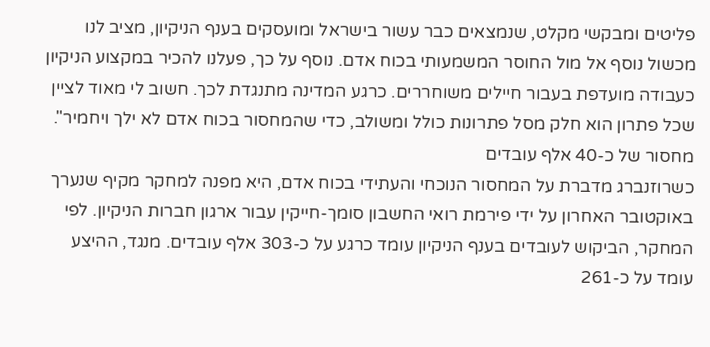פליטים ומבקשי מקלט, שנמצאים כבר עשור בישראל ומועסקים בענף הניקיון, מציב לנו מכשול נוסף אל מול החוסר המשמעותי בכוח אדם. נוסף על כך, פעלנו להכיר במקצוע הניקיון כעבודה מועדפת בעבור חיילים משוחררים. כרגע המדינה מתנגדת לכך. חשוב לי מאוד לציין שכל פתרון הוא חלק מסל פתרונות כולל ומשולב, כדי שהמחסור בכוח אדם לא ילך ויחמיר".
מחסור של כ-40 אלף עובדים
כשרוזנברג מדברת על המחסור הנוכחי והעתידי בכוח אדם, היא מפנה למחקר מקיף שנערך באוקטובר האחרון על ידי פירמת רואי החשבון סומך-חייקין עבור ארגון חברות הניקיון. לפי המחקר, הביקוש לעובדים בענף הניקיון עומד כרגע על כ-303 אלף עובדים. מנגד, ההיצע עומד על כ-261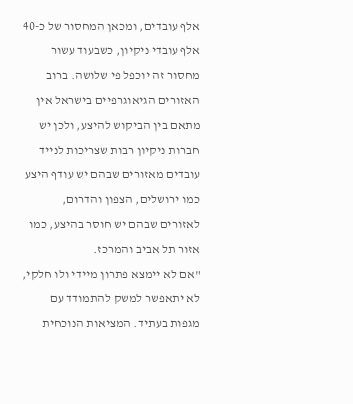אלף עובדים, ומכאן המחסור של כ-40 אלף עובדי ניקיון, כשבעוד עשור מחסור זה יוכפל פי שלושה. ברוב האזורים הגיאוגרפיים בישראל אין מתאם בין הביקוש להיצע, ולכן יש חברות ניקיון רבות שצריכות לנייד עובדים מאזורים שבהם יש עודף היצע כמו ירושלים, הצפון והדרום, לאזורים שבהם יש חוסר בהיצע, כמו אזור תל אביב והמרכז.
"אם לא יימצא פתרון מיידי ולו חלקי, לא יתאפשר למשק להתמודד עם מגפות בעתיד. המציאות הנוכחית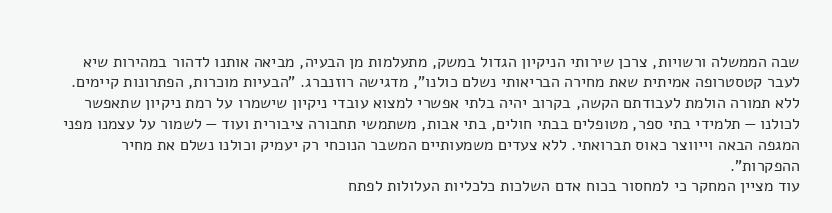שבה הממשלה ורשויות, צרכן שירותי הניקיון הגדול במשק, מתעלמות מן הבעיה, מביאה אותנו לדהור במהירות שיא לעבר קטסטרופה אמיתית שאת מחירה הבריאותי נשלם כולנו", מדגישה רוזנברג. "הבעיות מוכרות, הפתרונות קיימים. ללא תמורה הולמת לעבודתם הקשה, בקרוב יהיה בלתי אפשרי למצוא עובדי ניקיון שישמרו על רמת ניקיון שתאפשר לכולנו — תלמידי בתי ספר, מטופלים בבתי חולים, בתי אבות, משתמשי תחבורה ציבורית ועוד — לשמור על עצמנו מפני המגפה הבאה וייווצר כאוס תברואתי. ללא צעדים משמעותיים המשבר הנוכחי רק יעמיק וכולנו נשלם את מחיר ההפקרות".
עוד מציין המחקר כי למחסור בכוח אדם השלכות כלכליות העלולות לפתח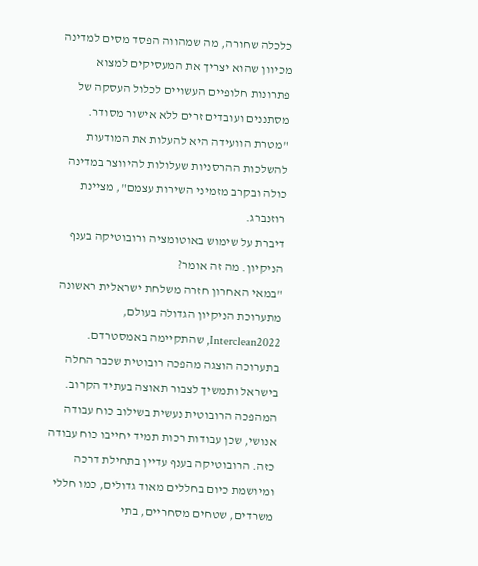כלכלה שחורה, מה שמהווה הפסד מסים למדינה מכיוון שהוא יצריך את המעסיקים למצוא פתרונות חלופיים העשויים לכלול העסקה של מסתננים ועובדים זרים ללא אישור מסודר. "מטרת הוועידה היא להעלות את המודעות להשלכות ההרסניות שעלולות להיווצר במדינה כולה ובקרב מזמיני השירות עצמם", מציינת רוזנברג.
דיברת על שימוש באוטומציה ורובוטיקה בענף הניקיון. מה זה אומר?
"במאי האחרון חזרה משלחת ישראלית ראשונה מתערוכת הניקיון הגדולה בעולם, Interclean2022, שהתקיימה באמסטרדם. בתערוכה הוצגה מהפכה רובוטית שכבר החלה בישראל ותמשיך לצבור תאוצה בעתיד הקרוב. המהפכה הרובוטית נעשית בשילוב כוח עבודה אנושי, שכן עבודות רכות תמיד יחייבו כוח עבודה כזה. הרובוטיקה בענף עדיין בתחילת דרכה ומיושמת כיום בחללים מאוד גדולים, כמו חללי משרדים, שטחים מסחריים, בתי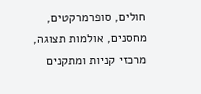חולים, סופרמרקטים, מחסנים, אולמות תצוגה, מרכזי קניות ומתקנים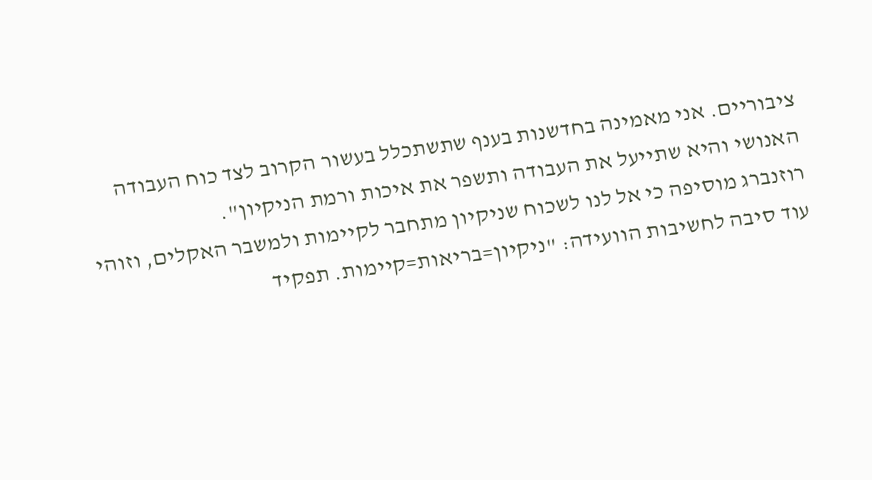ציבוריים. אני מאמינה בחדשנות בענף שתשתכלל בעשור הקרוב לצד כוח העבודה האנושי והיא שתייעל את העבודה ותשפר את איכות ורמת הניקיון".
רוזנברג מוסיפה כי אל לנו לשכוח שניקיון מתחבר לקיימות ולמשבר האקלים, וזוהי עוד סיבה לחשיבות הוועידה: "ניקיון=בריאות=קיימות. תפקיד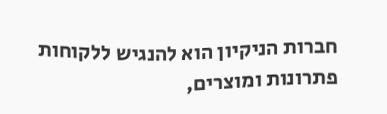חברות הניקיון הוא להנגיש ללקוחות פתרונות ומוצרים,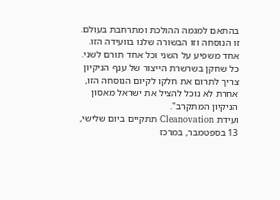בהתאם למגמה ההולכת ומתרחבת בעולם. זו הנוסחה וזו הבשורה שלנו בוועידה הזו. אחד משפיע על השני וכל אחד תורם לשני. כל שחקן בשרשרת הייצור של ענף הניקיון צריך לתרום את חלקו לקיום הנוסחה הזו, אחרת לא נוכל להציל את ישראל מאסון הניקיון המתקרב".
ועידת Cleanovation תתקיים ביום שלישי, 13 בספטמבר, במרכז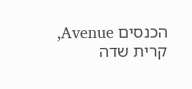הכנסים Avenue, קרית שדה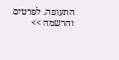התעופה. לפרטים והרשמה >>